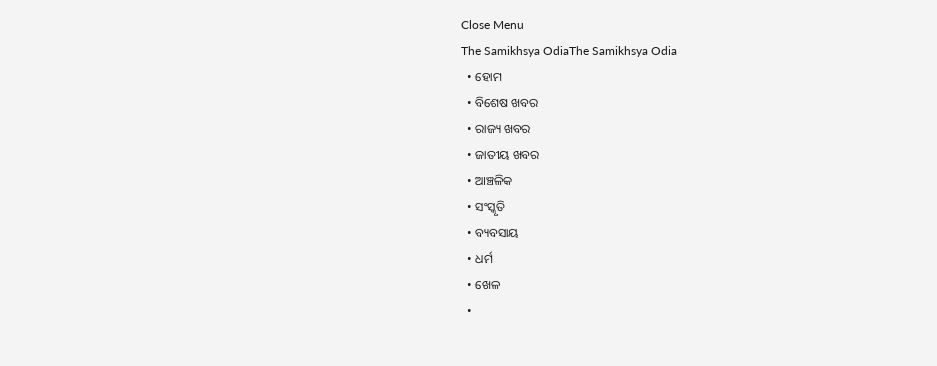Close Menu
The Samikhsya OdiaThe Samikhsya Odia
  • ହୋମ
  • ବିଶେଷ ଖବର
  • ରାଜ୍ୟ ଖବର
  • ଜାତୀୟ ଖବର
  • ଆଞ୍ଚଳିକ
  • ସଂସ୍କୃତି
  • ବ୍ୟବସାୟ
  • ଧର୍ମ
  • ଖେଳ
  •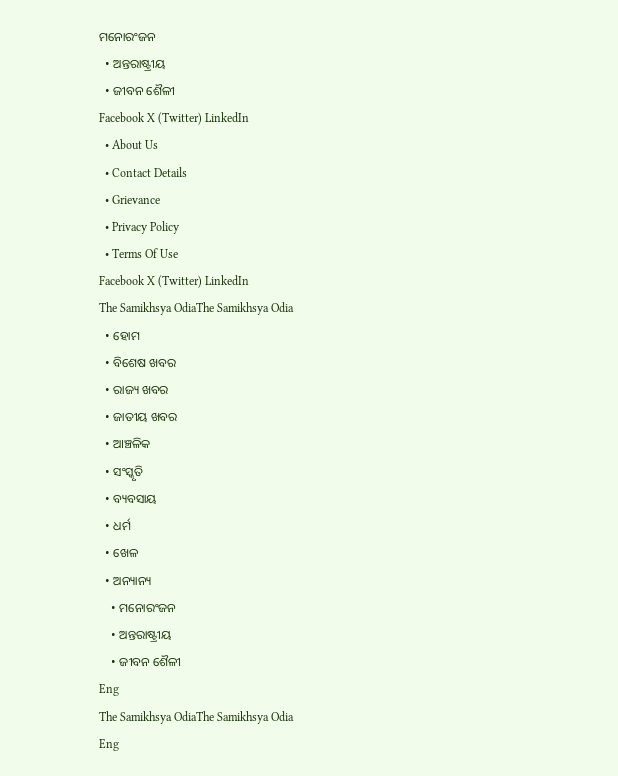ମନୋରଂଜନ
  • ଅନ୍ତରାଷ୍ଟ୍ରୀୟ
  • ଜୀବନ ଶୈଳୀ
Facebook X (Twitter) LinkedIn
  • About Us
  • Contact Details
  • Grievance
  • Privacy Policy
  • Terms Of Use
Facebook X (Twitter) LinkedIn
The Samikhsya OdiaThe Samikhsya Odia
  • ହୋମ
  • ବିଶେଷ ଖବର
  • ରାଜ୍ୟ ଖବର
  • ଜାତୀୟ ଖବର
  • ଆଞ୍ଚଳିକ
  • ସଂସ୍କୃତି
  • ବ୍ୟବସାୟ
  • ଧର୍ମ
  • ଖେଳ
  • ଅନ୍ୟାନ୍ୟ
    • ମନୋରଂଜନ
    • ଅନ୍ତରାଷ୍ଟ୍ରୀୟ
    • ଜୀବନ ଶୈଳୀ
Eng
The Samikhsya OdiaThe Samikhsya Odia
Eng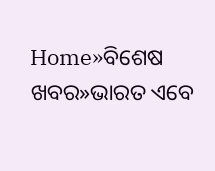Home»ବିଶେଷ ଖବର»ଭାରତ ଏବେ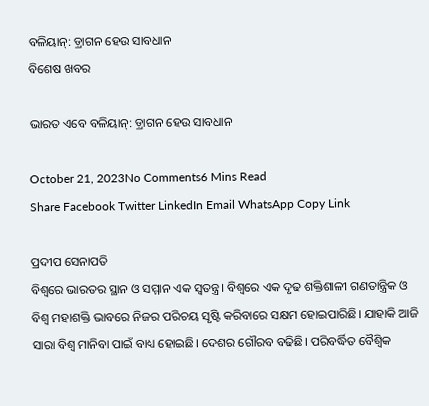ବଳିୟାନ୍: ଡ଼୍ରାଗନ ହେଉ ସାବଧାନ
ବିଶେଷ ଖବର

ଭାରତ ଏବେ ବଳିୟାନ୍: ଡ଼୍ରାଗନ ହେଉ ସାବଧାନ

October 21, 2023No Comments6 Mins Read
Share Facebook Twitter LinkedIn Email WhatsApp Copy Link

ପ୍ରଦୀପ ସେନାପତି
ବିଶ୍ୱରେ ଭାରତର ସ୍ଥାନ ଓ ସମ୍ମାନ ଏକ ସ୍ୱତନ୍ତ୍ର। ବିଶ୍ୱରେ ଏକ ଦୃଢ ଶକ୍ତିଶାଳୀ ଗଣତାନ୍ତ୍ରିକ ଓ ବିଶ୍ୱ ମହାଶକ୍ତି ଭାବରେ ନିଜର ପରିଚୟ ସୃଷ୍ଟି କରିବାରେ ସକ୍ଷମ ହୋଇପାରିଛି। ଯାହାକି ଆଜି ସାରା ବିଶ୍ୱ ମାନିବା ପାଇଁ ବାଧ୍ୟ ହୋଇଛି। ଦେଶର ଗୌରବ ବଢିଛି। ପରିବର୍ଦ୍ଧିତ ବୈଶ୍ୱିକ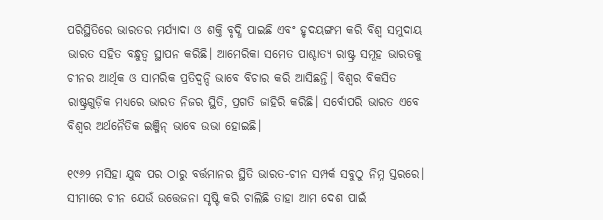ପରିସ୍ଥିତିରେ ଭାରତର ମର୍ଯ୍ୟାଦା ଓ ଶକ୍ତି ବୃଦ୍ଧି ପାଇଛି ଏବଂ ହୃଦୟଙ୍ଗମ କରି ବିଶ୍ୱ ସମୁଦାୟ ଭାରତ ସହିତ ବନ୍ଧୁତ୍ୱ ସ୍ଥାପନ କରିଛି। ଆମେରିକା ସମେତ ପାଶ୍ଚାତ୍ୟ ରାଷ୍ଟ୍ର ସମୂହ ଭାରତକୁ ଚୀନର ଆର୍ଥିକ ଓ ସାମରିକ ପ୍ରତିଦ୍ୱନ୍ଦି ଭାବେ ବିଚାର କରି ଆସିଛନ୍ତି। ବିଶ୍ୱର ବିକସିତ ରାଷ୍ଟ୍ରଗୁଡ଼ିକ ମଧ୍ୟରେ ଭାରତ ନିଜର ସ୍ଥିତି, ପ୍ରଗତି ଜାହିରି କରିଛି। ସର୍ବୋପରି ଭାରତ ଏବେ ବିଶ୍ୱର ଅର୍ଥନୈତିକ ଇଞ୍ଜିନ୍ ଭାବେ ଉଭା ହୋଇଛି।

୧୯୬୨ ମସିହା ଯୁଦ୍ଧ ପର ଠାରୁ ବର୍ତ୍ତମାନର ସ୍ଥିତି ଭାରତ-ଚୀନ ସମ୍ପର୍କ ସବୁଠୁ ନିମ୍ନ ସ୍ତରରେ। ସୀମାରେ ଚୀନ ଯେଉଁ ଉତ୍ତେଜନା ସୃଷ୍ଟି କରି ଚାଲିଛି ତାହା ଆମ ଦେଶ ପାଇଁ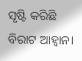ସୃଷ୍ଟି କରିଛି ବିରାଟ ଆହ୍ୱାନ।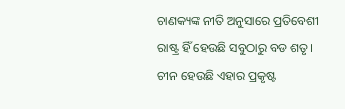ଚାଣକ୍ୟଙ୍କ ନୀତି ଅନୁସାରେ ପ୍ରତିବେଶୀ ରାଷ୍ଟ୍ର ହିଁ ହେଉଛି ସବୁଠାରୁ ବଡ ଶତୃ। ଚୀନ ହେଉଛି ଏହାର ପ୍ରକୃଷ୍ଟ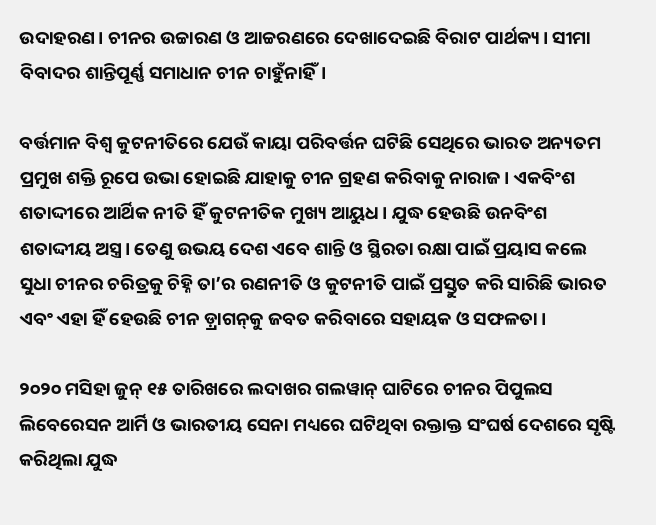ଉଦାହରଣ। ଚୀନର ଉଚ୍ଚାରଣ ଓ ଆଚ୍ଚରଣରେ ଦେଖାଦେଇଛି ବିରାଟ ପାର୍ଥକ୍ୟ। ସୀମା ବିବାଦର ଶାନ୍ତିପୂର୍ଣ୍ଣ ସମାଧାନ ଚୀନ ଚାହୁଁନାହିଁ।

ବର୍ତ୍ତମାନ ବିଶ୍ୱ କୁଟନୀତିରେ ଯେଉଁ କାୟା ପରିବର୍ତ୍ତନ ଘଟିଛି ସେଥିରେ ଭାରତ ଅନ୍ୟତମ ପ୍ରମୁଖ ଶକ୍ତି ରୂପେ ଉଭା ହୋଇଛି ଯାହାକୁ ଚୀନ ଗ୍ରହଣ କରିବାକୁ ନାରାଜ। ଏକବିଂଶ ଶତାଦ୍ଦୀରେ ଆର୍ଥିକ ନୀତି ହିଁ କୁଟନୀତିକ ମୁଖ୍ୟ ଆୟୁଧ। ଯୁଦ୍ଧ ହେଉଛି ଉନବିଂଶ ଶତାଦ୍ଦୀୟ ଅସ୍ତ୍ର। ତେଣୁ ଉଭୟ ଦେଶ ଏବେ ଶାନ୍ତି ଓ ସ୍ଥିରତା ରକ୍ଷା ପାଇଁ ପ୍ରୟାସ କଲେ ସୁଧା ଚୀନର ଚରିତ୍ରକୁ ଚିହ୍ନି ତା’ର ରଣନୀତି ଓ କୁଟନୀତି ପାଇଁ ପ୍ରସ୍ତୁତ କରି ସାରିଛି ଭାରତ ଏବଂ ଏହା ହିଁ ହେଉଛି ଚୀନ ଡ଼୍ରାଗନ୍‌କୁ ଜବତ କରିବାରେ ସହାୟକ ଓ ସଫଳତା।

୨୦୨୦ ମସିହା ଜୁନ୍ ୧୫ ତାରିଖରେ ଲଦାଖର ଗଲୱାନ୍ ଘାଟିରେ ଚୀନର ପିପୁଲସ ଲିବେରେସନ ଆର୍ମି ଓ ଭାରତୀୟ ସେନା ମଧ୍ୟରେ ଘଟିଥିବା ରକ୍ତାକ୍ତ ସଂଘର୍ଷ ଦେଶରେ ସୃଷ୍ଟି କରିଥିଲା ଯୁଦ୍ଧ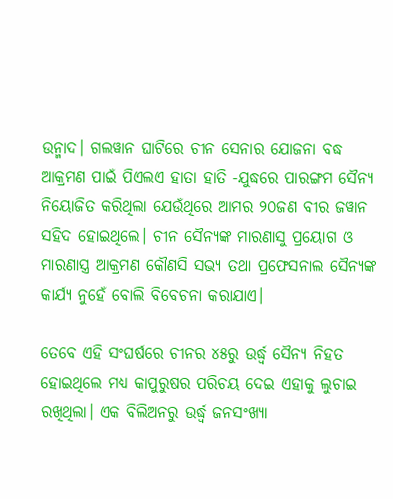ଉନ୍ମାଦ। ଗଲୱାନ ଘାଟିରେ ଚୀନ ସେନାର ଯୋଜନା ବଦ୍ଧ ଆକ୍ରମଣ ପାଇଁ ପିଏଲଏ ହାତା ହାତି -ଯୁଦ୍ଧରେ ପାରଙ୍ଗମ ସୈନ୍ୟ ନିୟୋଜିତ କରିଥିଲା ଯେଉଁଥିରେ ଆମର ୨୦ଜଣ ବୀର ଜୱାନ ସହିଦ ହୋଇଥିଲେ। ଚୀନ ସୈନ୍ୟଙ୍କ ମାରଣାସୁ ପ୍ରୟୋଗ ଓ ମାରଣାସ୍ତ୍ର ଆକ୍ରମଣ କୌଣସି ସଭ୍ୟ ତଥା ପ୍ରଫେସନାଲ ସୈନ୍ୟଙ୍କ କାର୍ଯ୍ୟ ନୁହେଁ ବୋଲି ବିବେଚନା କରାଯାଏ।

ତେବେ ଏହି ସଂଘର୍ଷରେ ଚୀନର ୪୫ରୁ ଉର୍ଦ୍ଧ୍ୱ ସୈନ୍ୟ ନିହତ ହୋଇଥିଲେ ମଧ୍ୟ କାପୁରୁଷର ପରିଚୟ ଦେଇ ଏହାକୁ ଲୁଚାଇ ରଖିଥିଲା। ଏକ ବିଲିଅନରୁ ଉର୍ଦ୍ଧ୍ୱ ଜନସଂଖ୍ୟା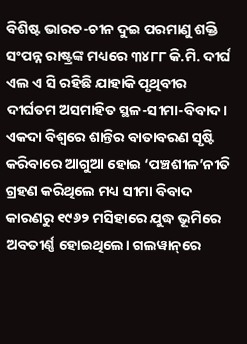ବିଶିଷ୍ଟ ଭାରତ-ଚୀନ ଦୁଇ ପରମାଣୁ ଶକ୍ତି ସଂପନ୍ନ ରାଷ୍ଟ୍ରଙ୍କ ମଧ୍ୟରେ ୩୪୮୮ କି.ମି. ଦୀର୍ଘ ଏଲ ଏ ସି ରହିଛି ଯାହାକି ପୃଥିବୀର ଦୀର୍ଘତମ ଅସମାହିତ ସ୍ଥଳ-ସୀମା-ବିବାଦ। ଏକଦା ବିଶ୍ୱରେ ଶାନ୍ତିର ବାତାବରଣ ସୃଷ୍ଟି କରିବାରେ ଆଗୁଆ ହୋଇ ‘ପଞ୍ଚଶୀଳ’ନୀତି ଗ୍ରହଣ କରିଥିଲେ ମଧ୍ୟ ସୀମା ବିବାଦ କାରଣରୁ ୧୯୬୨ ମସିହାରେ ଯୁଦ୍ଧ ଭୂମିରେ ଅବତୀର୍ଣ୍ଣ ହୋଇଥିଲେ। ଗଲୱାନ୍‌ରେ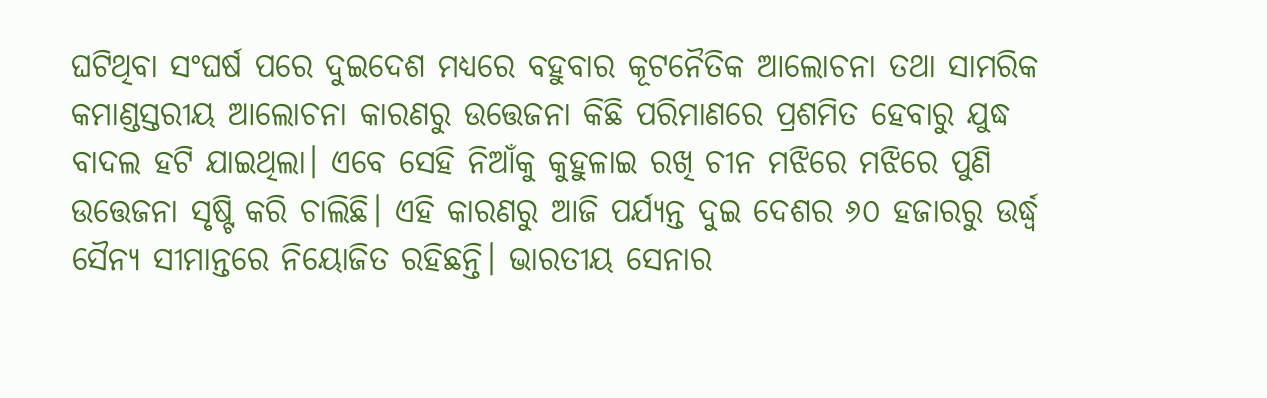ଘଟିଥିବା ସଂଘର୍ଷ ପରେ ଦୁଇଦେଶ ମଧ୍ୟରେ ବହୁବାର କୂଟନୈତିକ ଆଲୋଚନା ତଥା ସାମରିକ କମାଣ୍ଡସ୍ତରୀୟ ଆଲୋଚନା କାରଣରୁ ଉତ୍ତେଜନା କିଛି ପରିମାଣରେ ପ୍ରଶମିତ ହେବାରୁ ଯୁଦ୍ଧ ବାଦଲ ହଟି ଯାଇଥିଲା। ଏବେ ସେହି ନିଆଁକୁ କୁହୁଳାଇ ରଖି ଚୀନ ମଝିରେ ମଝିରେ ପୁଣି ଉତ୍ତେଜନା ସୃଷ୍ଟି କରି ଚାଲିଛି। ଏହି କାରଣରୁ ଆଜି ପର୍ଯ୍ୟନ୍ତ ଦୁଇ ଦେଶର ୬୦ ହଜାରରୁ ଉର୍ଦ୍ଧ୍ୱ ସୈନ୍ୟ ସୀମାନ୍ତରେ ନିୟୋଜିତ ରହିଛନ୍ତି। ଭାରତୀୟ ସେନାର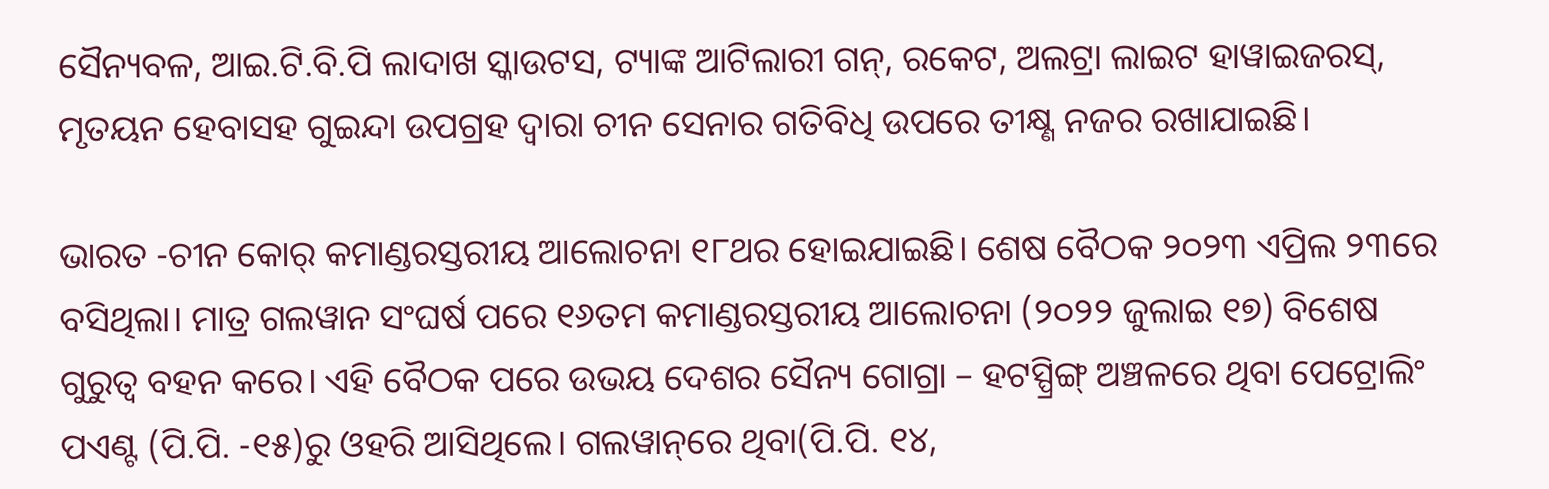ସୈନ୍ୟବଳ, ଆଇ.ଟି.ବି.ପି ଲାଦାଖ ସ୍କାଉଟସ, ଟ୍ୟାଙ୍କ ଆଟିଲାରୀ ଗନ୍‌, ରକେଟ, ଅଲଟ୍ରା ଲାଇଟ ହାୱାଇଜରସ୍‌, ମୃତୟନ ହେବାସହ ଗୁଇନ୍ଦା ଉପଗ୍ରହ ଦ୍ୱାରା ଚୀନ ସେନାର ଗତିବିଧି ଉପରେ ତୀକ୍ଷ୍ଣ ନଜର ରଖାଯାଇଛି।

ଭାରତ -ଚୀନ କୋର୍ କମାଣ୍ଡରସ୍ତରୀୟ ଆଲୋଚନା ୧୮ଥର ହୋଇଯାଇଛି। ଶେଷ ବୈଠକ ୨୦୨୩ ଏପ୍ରିଲ ୨୩ରେ ବସିଥିଲା। ମାତ୍ର ଗଲୱାନ ସଂଘର୍ଷ ପରେ ୧୬ତମ କମାଣ୍ଡରସ୍ତରୀୟ ଆଲୋଚନା (୨୦୨୨ ଜୁଲାଇ ୧୭) ବିଶେଷ ଗୁରୁତ୍ୱ ବହନ କରେ। ଏହି ବୈଠକ ପରେ ଉଭୟ ଦେଶର ସୈନ୍ୟ ଗୋଗ୍ରା – ହଟସ୍ପ୍ରିଙ୍ଗ୍ ଅଞ୍ଚଳରେ ଥିବା ପେଟ୍ରୋଲିଂ ପଏଣ୍ଟ (ପି.ପି. -୧୫)ରୁ ଓହରି ଆସିଥିଲେ। ଗଲୱାନ୍‌ରେ ଥିବା(ପି.ପି. ୧୪,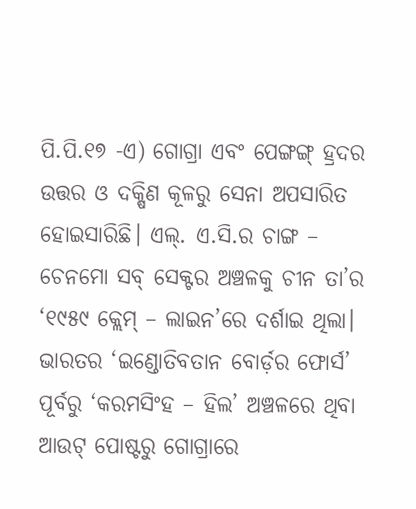ପି.ପି.୧୭ -ଏ) ଗୋଗ୍ରା ଏବଂ ପେଙ୍ଗଙ୍ଗ୍ ହ୍ରଦର ଉତ୍ତର ଓ ଦକ୍ଷିଣ କୂଳରୁ ସେନା ଅପସାରିତ ହୋଇସାରିଛି। ଏଲ୍‌. ଏ.ସି.ର ଚାଙ୍ଗ – ଚେନମୋ ସବ୍ ସେକ୍ଟର ଅଞ୍ଚଳକୁ ଚୀନ ତା’ର ‘୧୯୫୯ କ୍ଲେମ୍ – ଲାଇନ’ରେ ଦର୍ଶାଇ ଥିଲା। ଭାରତର ‘ଇଣ୍ଡୋତିବତାନ ବୋର୍ଡ଼ର ଫୋର୍ସ’ ପୂର୍ବରୁ ‘କରମସିଂହ – ହିଲ’ ଅଞ୍ଚଳରେ ଥିବା ଆଉଟ୍ ପୋଷ୍ଟରୁ ଗୋଗ୍ରାରେ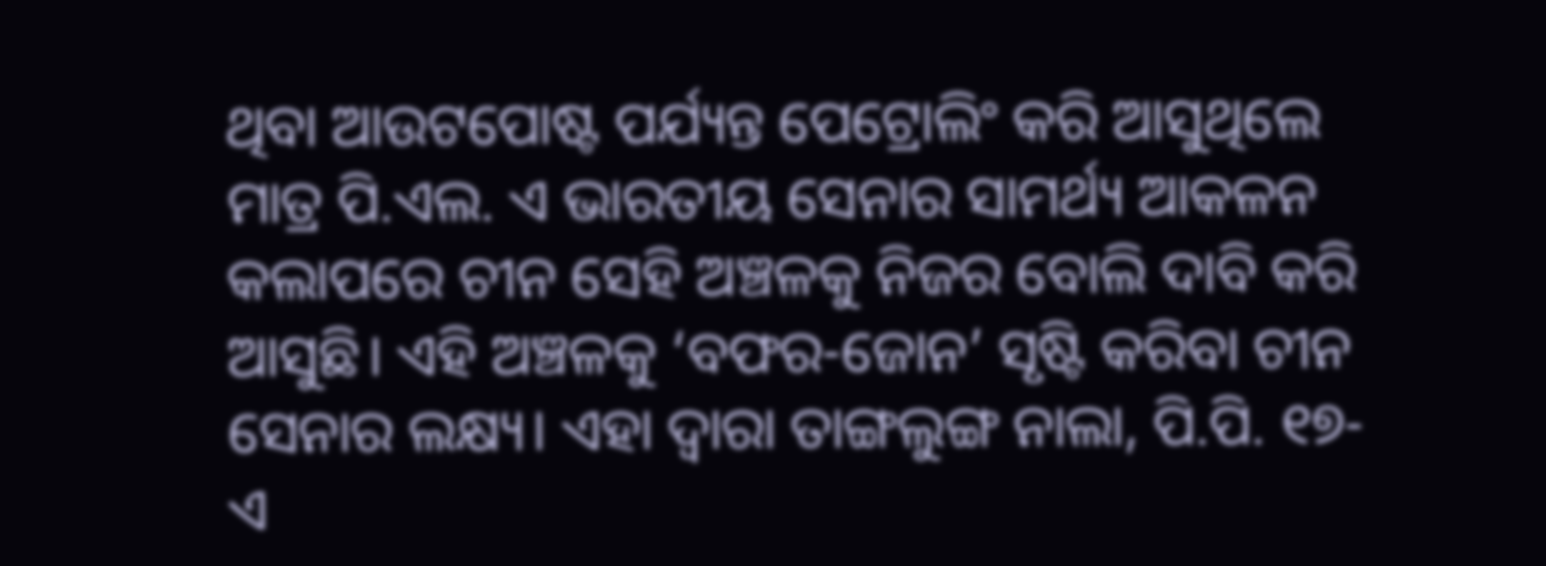ଥିବା ଆଉଟପୋଷ୍ଟ ପର୍ଯ୍ୟନ୍ତ ପେଟ୍ରୋଲିଂ କରି ଆସୁଥିଲେ ମାତ୍ର ପି.ଏଲ. ଏ ଭାରତୀୟ ସେନାର ସାମର୍ଥ୍ୟ ଆକଳନ କଲାପରେ ଚୀନ ସେହି ଅଞ୍ଚଳକୁ ନିଜର ବୋଲି ଦାବି କରି ଆସୁଛି। ଏହି ଅଞ୍ଚଳକୁ ‘ବଫର-ଜୋନ’ ସୃଷ୍ଟି କରିବା ଚୀନ ସେନାର ଲକ୍ଷ୍ୟ। ଏହା ଦ୍ୱାରା ତାଙ୍ଗଲୁଙ୍ଗ ନାଲା, ପି.ପି. ୧୭-ଏ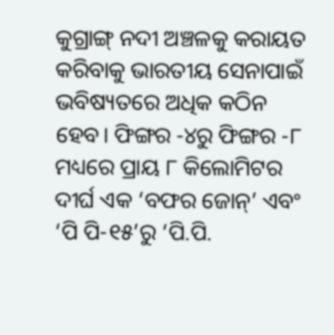କୁଗ୍ରାଙ୍ଗ୍ ନଦୀ ଅଞ୍ଚଳକୁ କରାୟତ କରିବାକୁ ଭାରତୀୟ ସେନାପାଇଁ ଭବିଷ୍ୟତରେ ଅଧିକ କଠିନ ହେବ। ଫିଙ୍ଗର -୪ରୁ ଫିଙ୍ଗର -୮ ମଧ୍ୟରେ ପ୍ରାୟ ୮ କିଲୋମିଟର ଦୀର୍ଘ ଏକ ‘ବଫର ଜୋନ୍‌’ ଏବଂ ‘ପି ପି-୧୫’ରୁ ‘ପି.ପି.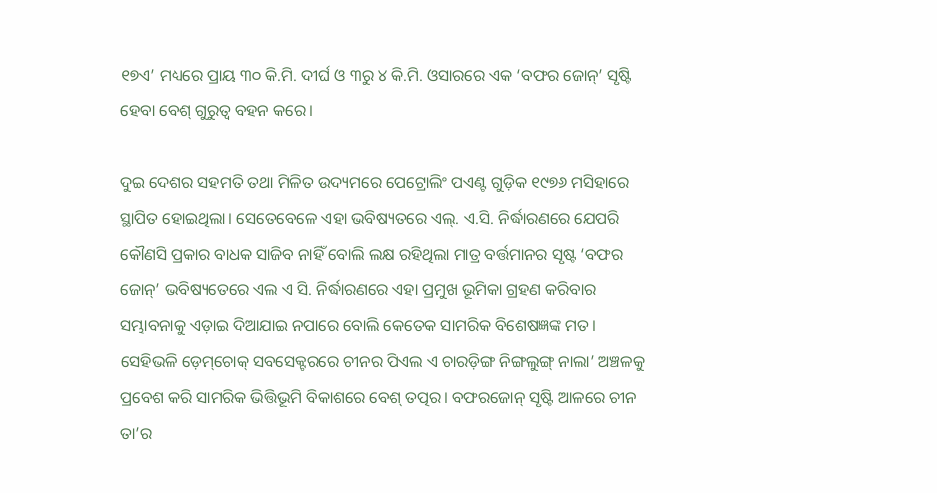୧୭ଏ’ ମଧ୍ୟରେ ପ୍ରାୟ ୩୦ କି.ମି. ଦୀର୍ଘ ଓ ୩ରୁ ୪ କି.ମି. ଓସାରରେ ଏକ ‘ବଫର ଜୋନ୍‌’ ସୃଷ୍ଟି ହେବା ବେଶ୍ ଗୁରୁତ୍ୱ ବହନ କରେ।

ଦୁଇ ଦେଶର ସହମତି ତଥା ମିଳିତ ଉଦ୍ୟମରେ ପେଟ୍ରୋଲିଂ ପଏଣ୍ଟ ଗୁଡ଼ିକ ୧୯୭୬ ମସିହାରେ ସ୍ଥାପିତ ହୋଇଥିଲା। ସେତେବେଳେ ଏହା ଭବିଷ୍ୟତରେ ଏଲ୍‌. ଏ.ସି. ନିର୍ଦ୍ଧାରଣରେ ଯେପରି କୌଣସି ପ୍ରକାର ବାଧକ ସାଜିବ ନାହିଁ ବୋଲି ଲକ୍ଷ ରହିଥିଲା ମାତ୍ର ବର୍ତ୍ତମାନର ସୃଷ୍ଟ ‘ବଫର ଜୋନ୍‌’ ଭବିଷ୍ୟତେରେ ଏଲ ଏ ସି. ନିର୍ଦ୍ଧାରଣରେ ଏହା ପ୍ରମୁଖ ଭୂମିକା ଗ୍ରହଣ କରିବାର ସମ୍ଭାବନାକୁ ଏଡ଼ାଇ ଦିଆଯାଇ ନପାରେ ବୋଲି କେତେକ ସାମରିକ ବିଶେଷଜ୍ଞଙ୍କ ମତ। ସେହିଭଳି ଡ଼େମ୍‌ଚୋକ୍ ସବସେକ୍ଟରରେ ଚୀନର ପିଏଲ ଏ ଚାରଡ଼ିଙ୍ଗ ନିଙ୍ଗଲୁଙ୍ଗ୍ ନାଲା’ ଅଞ୍ଚଳକୁ ପ୍ରବେଶ କରି ସାମରିକ ଭିତ୍ତିଭୂମି ବିକାଶରେ ବେଶ୍ ତତ୍ପର। ବଫରଜୋନ୍ ସୃଷ୍ଟି ଆଳରେ ଚୀନ ତା’ର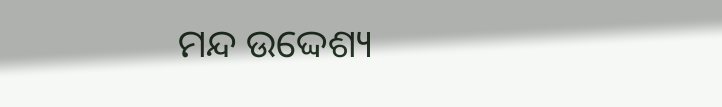ମନ୍ଦ ଉଦ୍ଦେଶ୍ୟ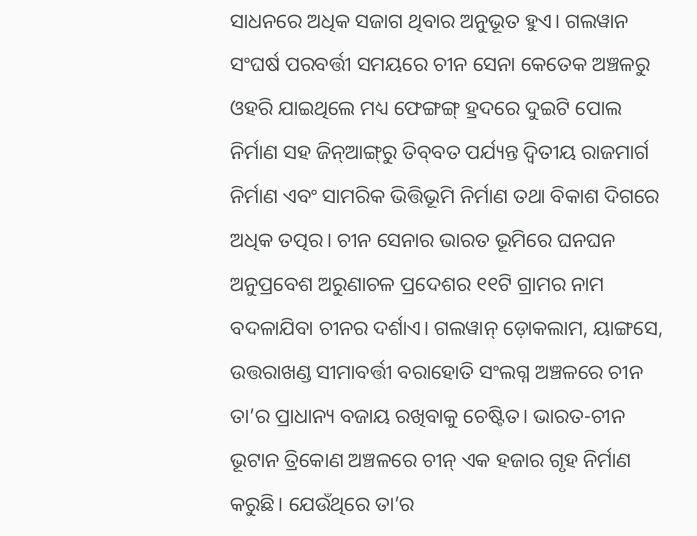ସାଧନରେ ଅଧିକ ସଜାଗ ଥିବାର ଅନୁଭୂତ ହୁଏ। ଗଲୱାନ ସଂଘର୍ଷ ପରବର୍ତ୍ତୀ ସମୟରେ ଚୀନ ସେନା କେତେକ ଅଞ୍ଚଳରୁ ଓହରି ଯାଇଥିଲେ ମଧ୍ୟ ଫେଙ୍ଗଙ୍ଗ୍ ହ୍ରଦରେ ଦୁଇଟି ପୋଲ ନିର୍ମାଣ ସହ ଜିନ୍‌ଆଙ୍ଗ୍‌ରୁ ତିବ୍‌ବତ ପର୍ଯ୍ୟନ୍ତ ଦ୍ୱିତୀୟ ରାଜମାର୍ଗ ନିର୍ମାଣ ଏବଂ ସାମରିକ ଭିତ୍ତିଭୂମି ନିର୍ମାଣ ତଥା ବିକାଶ ଦିଗରେ ଅଧିକ ତତ୍ପର। ଚୀନ ସେନାର ଭାରତ ଭୂମିରେ ଘନଘନ ଅନୁପ୍ରବେଶ ଅରୁଣାଚଳ ପ୍ରଦେଶର ୧୧ଟି ଗ୍ରାମର ନାମ ବଦଳାଯିବା ଚୀନର ଦର୍ଶାଏ। ଗଲୱାନ୍ ଡ଼ୋକଲାମ, ୟାଙ୍ଗସେ, ଉତ୍ତରାଖଣ୍ଡ ସୀମାବର୍ତ୍ତୀ ବରାହୋତି ସଂଲଗ୍ନ ଅଞ୍ଚଳରେ ଚୀନ ତା’ର ପ୍ରାଧାନ୍ୟ ବଜାୟ ରଖିବାକୁ ଚେଷ୍ଟିତ। ଭାରତ-ଚୀନ ଭୂଟାନ ତ୍ରିକୋଣ ଅଞ୍ଚଳରେ ଚୀନ୍ ଏକ ହଜାର ଗୃହ ନିର୍ମାଣ କରୁଛି। ଯେଉଁଥିରେ ତା’ର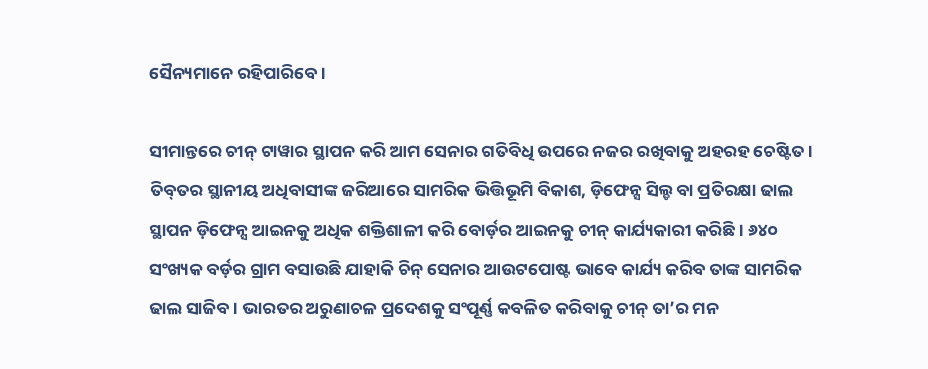ସୈନ୍ୟମାନେ ରହିପାରିବେ।

ସୀମାନ୍ତରେ ଚୀନ୍ ଟାୱାର ସ୍ଥାପନ କରି ଆମ ସେନାର ଗତିବିଧି ଉପରେ ନଜର ରଖିବାକୁ ଅହରହ ଚେଷ୍ଟିତ। ତିବ୍‌ତର ସ୍ଥାନୀୟ ଅଧିବାସୀଙ୍କ ଜରିଆରେ ସାମରିକ ଭିତ୍ତିଭୂମି ବିକାଶ, ଡ଼ିଫେନ୍ସ ସିଲ୍ଡ ବା ପ୍ରତିରକ୍ଷା ଢାଲ ସ୍ଥାପନ ଡ଼ିଫେନ୍ସ ଆଇନକୁ ଅଧିକ ଶକ୍ତିଶାଳୀ କରି ବୋର୍ଡ଼ର ଆଇନକୁ ଚୀନ୍ କାର୍ଯ୍ୟକାରୀ କରିଛି। ୬୪୦ ସଂଖ୍ୟକ ବର୍ଡ଼ର ଗ୍ରାମ ବସାଉଛି ଯାହାକି ଚିନ୍ ସେନାର ଆଉଟପୋଷ୍ଟ ଭାବେ କାର୍ଯ୍ୟ କରିବ ତାଙ୍କ ସାମରିକ ଢାଲ ସାଜିବ। ଭାରତର ଅରୁଣାଚଳ ପ୍ରଦେଶକୁ ସଂପୂର୍ଣ୍ଣ କବଳିତ କରିବାକୁ ଚୀନ୍ ତା’ର ମନ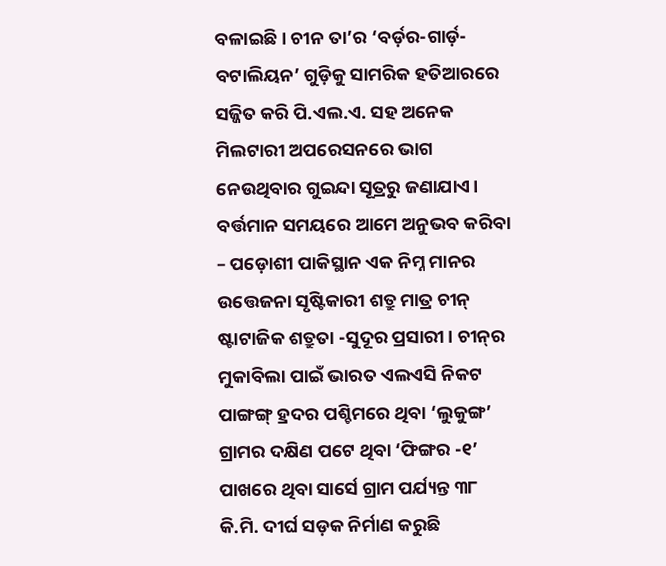ବଳାଇଛି। ଚୀନ ତା’ର ‘ବର୍ଡ଼ର-ଗାର୍ଡ଼-ବଟାଲିୟନ’ ଗୁଡ଼ିକୁ ସାମରିକ ହତିଆରରେ ସଜ୍ଜିତ କରି ପି.ଏଲ.ଏ. ସହ ଅନେକ ମିଲଟାରୀ ଅପରେସନରେ ଭାଗ ନେଉଥିବାର ଗୁଇନ୍ଦା ସୂତ୍ରରୁ ଜଣାଯାଏ। ବର୍ତ୍ତମାନ ସମୟରେ ଆମେ ଅନୁଭବ କରିବା – ପଡ଼ୋଶୀ ପାକିସ୍ଥାନ ଏକ ନିମ୍ନ ମାନର ଉତ୍ତେଜନା ସୃଷ୍ଟିକାରୀ ଶତ୍ରୁ ମାତ୍ର ଚୀନ୍ ଷ୍ଟାଟାଜିକ ଶତ୍ରୁତା -ସୁଦୂର ପ୍ରସାରୀ। ଚୀନ୍‌ର ମୁକାବିଲା ପାଇଁ ଭାରତ ଏଲଏସି ନିକଟ ପାଙ୍ଗଙ୍ଗ୍ ହ୍ରଦର ପଶ୍ଚିମରେ ଥିବା ‘ଲୁକୁଙ୍ଗ’ ଗ୍ରାମର ଦକ୍ଷିଣ ପଟେ ଥିବା ‘ଫିଙ୍ଗର -୧’ ପାଖରେ ଥିବା ସାର୍ସେ ଗ୍ରାମ ପର୍ଯ୍ୟନ୍ତ ୩୮ କି.ମି. ଦୀର୍ଘ ସଡ଼କ ନିର୍ମାଣ କରୁଛି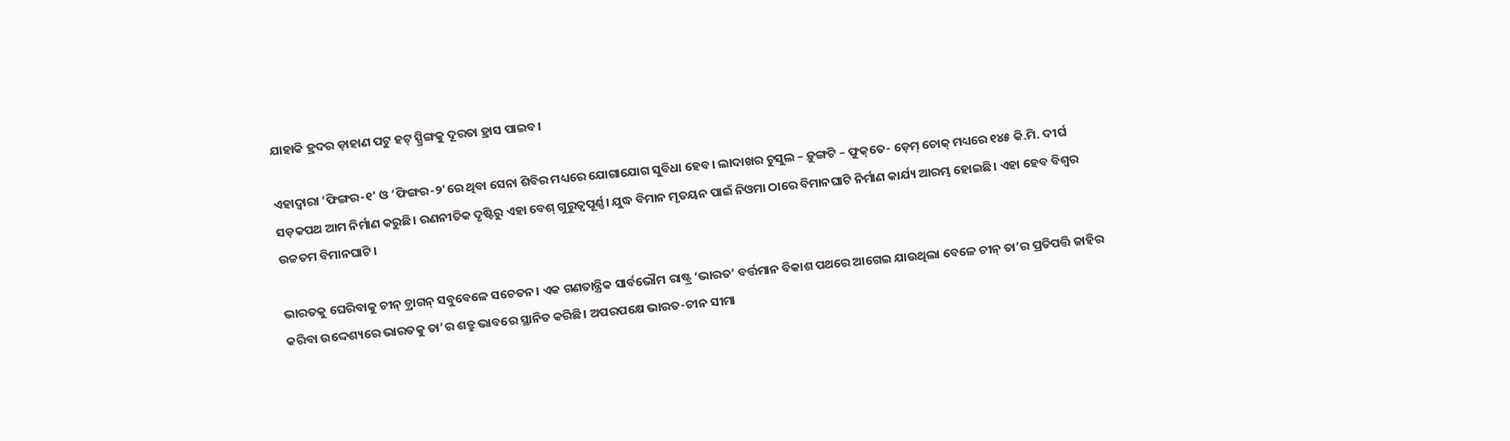ଯାହାକି ହ୍ରଦର ଡ଼ାହାଣ ପଟୁ ହଟ୍ ସ୍ପ୍ରିଙ୍ଗକୁ ଦୂରତା ହ୍ରାସ ପାଇବ।

ଏହାଦ୍ୱାରା ‘ଫିଙ୍ଗର-୧’ ଓ ‘ଫିଙ୍ଗର-୨’ରେ ଥିବା ସେନା ଶିବିର ମଧ୍ୟରେ ଯୋଗାଯୋଗ ସୁବିଧା ହେବ। ଲାଦାଖର ଚୁସୁଲ – ଡ଼ୁଙ୍ଗଟି – ଫୁକ୍‌ତେ- ଡ଼େମ୍ ଚୋକ୍ ମଧ୍ୟରେ ୧୪୫ କି.ମି. ଦୀର୍ଘ ସଡ଼କପଥ ଆମ ନିର୍ମାଣ କରୁଛି। ରଣନୀତିକ ଦୃଷ୍ଟିରୁ ଏହା ବେଶ୍ ଗୁରୁତ୍ୱପୂର୍ଣ୍ଣ। ଯୁଦ୍ଧ ବିମାନ ମୃତୟନ ପାଇଁ ନିଓମା ଠାରେ ବିମାନଘାଟି ନିର୍ମାଣ କାର୍ଯ୍ୟ ଆରମ୍ଭ ହୋଇଛି। ଏହା ହେବ ବିଶ୍ୱର ଉଚ୍ଚତମ ବିମାନଘାଟି।

ଭାରତକୁ ଘେରିବାକୁ ଚୀନ୍ ଡ଼୍ରାଗନ୍ ସବୁବେଳେ ସଚେତନ। ଏକ ଗଣତାନ୍ତ୍ରିକ ସାର୍ବଭୌମ ରାଷ୍ଟ୍ର ‘ଭାରତ’ ବର୍ତ୍ତମାନ ବିକାଶ ପଥରେ ଆଗେଇ ଯାଉଥିଲା ବେଳେ ଚୀନ୍ ତା’ର ପ୍ରତିପତ୍ତି ଜାହିର କରିବା ଉଦ୍ଦେଶ୍ୟରେ ଭାରତକୁ ତା’ର ଶତ୍ରୁ ଭାବରେ ସ୍ଥାନିତ କରିଛି। ଅପରପକ୍ଷେ ଭାରତ-ଚୀନ ସୀମା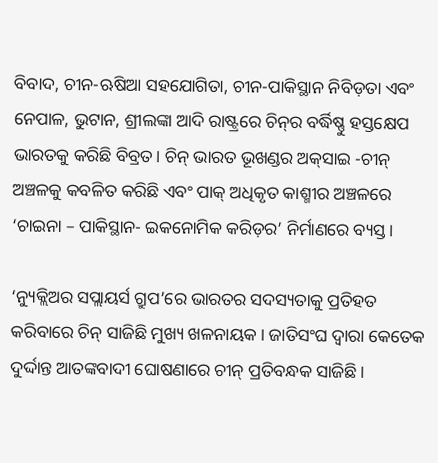ବିବାଦ, ଚୀନ-ଋଷିଆ ସହଯୋଗିତା, ଚୀନ-ପାକିସ୍ଥାନ ନିବିଡ଼ତା ଏବଂ ନେପାଳ, ଭୁଟାନ, ଶ୍ରୀଲଙ୍କା ଆଦି ରାଷ୍ଟ୍ରରେ ଚିନ୍‌ର ବର୍ଦ୍ଧିଷ୍ଣୁ ହସ୍ତକ୍ଷେପ ଭାରତକୁ କରିଛି ବିବ୍ରତ। ଚିନ୍ ଭାରତ ଭୂଖଣ୍ଡର ଅକ୍‌ସାଇ -ଚୀନ୍ ଅଞ୍ଚଳକୁ କବଳିତ କରିଛି ଏବଂ ପାକ୍ ଅଧିକୃତ କାଶ୍ମୀର ଅଞ୍ଚଳରେ ‘ଚାଇନା – ପାକିସ୍ଥାନ- ଇକନୋମିକ କରିଡ଼ର’ ନିର୍ମାଣରେ ବ୍ୟସ୍ତ।

‘ନ୍ୟୁକ୍ଲିଅର ସପ୍ଲାୟର୍ସ ଗ୍ରୁପ’ରେ ଭାରତର ସଦସ୍ୟତାକୁ ପ୍ରତିହତ କରିବାରେ ଚିନ୍ ସାଜିଛି ମୁଖ୍ୟ ଖଳନାୟକ। ଜାତିସଂଘ ଦ୍ୱାରା କେତେକ ଦୁର୍ଦ୍ଦାନ୍ତ ଆତଙ୍କବାଦୀ ଘୋଷଣାରେ ଚୀନ୍ ପ୍ରତିବନ୍ଧକ ସାଜିଛି।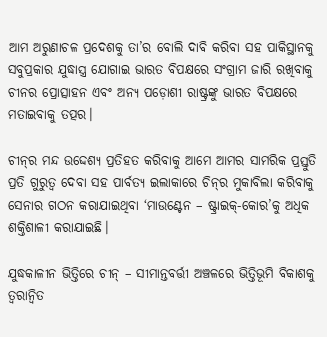ଆମ ଅରୁଣାଚଳ ପ୍ରଦେଶକୁ ତା’ର ବୋଲି ଦାବି କରିବା ସହ ପାକିସ୍ଥାନକୁ ସବୁପ୍ରକାର ଯୁଦ୍ଧାସ୍ତ୍ର ଯୋଗାଇ ଭାରତ ବିପକ୍ଷରେ ସଂଗ୍ରାମ ଜାରି ରଖିବାକୁ ଚୀନର ପ୍ରୋତ୍ସାହନ ଏବଂ ଅନ୍ୟ ପଡ଼ୋଶୀ ରାଷ୍ଟ୍ରଙ୍କୁ ଭାରତ ବିପକ୍ଷରେ ମତାଇବାକୁ ତତ୍ପର।

ଚୀନ୍‌ର ମନ୍ଦ ଉଦ୍ଦେଶ୍ୟ ପ୍ରତିହତ କରିବାକୁ ଆମେ ଆମର ସାମରିକ ପ୍ରସ୍ତୁତି ପ୍ରତି ଗୁରୁତ୍ୱ ଦେବା ସହ ପାର୍ବତ୍ୟ ଇଲାକାରେ ଚିନ୍‌ର ମୁକାବିଲା କରିବାକୁ ସେନାର ଗଠନ କରାଯାଇଥିବା ‘ମାଉଣ୍ଟେନ – ଷ୍ଟ୍ରାଇକ୍‌-କୋର’କୁ ଅଧିକ ଶକ୍ତିଶାଳୀ କରାଯାଇଛି।

ଯୁଦ୍ଧକାଳୀନ ଭିତ୍ତିରେ ଚୀନ୍ – ସୀମାନ୍ତବର୍ତ୍ତୀ ଅଞ୍ଚଳରେ ଭିତ୍ତିଭୂମି ବିକାଶକୁ ତ୍ୱରାନ୍ୱିତ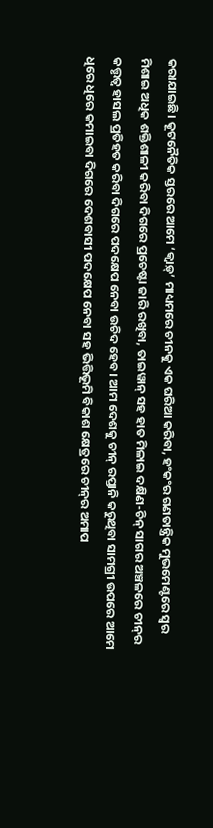କରାଯାଇଛି। କୂଟନୈତିକ ସ୍ତରରେ ଆମେ ‘କ୍ୱାଡ଼୍‌’ ମାଧ୍ୟମରେ ଚୀନକୁ ଏକ ଘରିଆ କରିବା, ହଂକଂର ଗଣତାନ୍ତ୍ରିକ ମୁଭମେଣ୍ଟରେ ସ୍ୱର ମିଶାଇ ଅଧିକ ଶକ୍ତିଶାଳୀ କରିବା ଦିଗରେ ପ୍ରଚେଷ୍ଟା ଜାରି ରଖିବା, ତାଇୱାନ୍ ସହ ହାତ ମିଳାଇ ଦକ୍ଷିଣ-ଚିନ୍ ସାଗର ଅଞ୍ଚଳରେ ଚୀନ୍‌ର କତ୍ତୃତ୍ୱ ହାସଲ ପ୍ରତିହତ କରିବା ଦିଗରେ ପଦକ୍ଷେପ ନେବା ଉଚିଦ ହେବ। ଆମ ଦେଶକୁ ଚୀନ୍ ରପ୍ତାନି କରୁଥିବା ସାମଗ୍ରୀ ଉପରେ ଆମେ ଧିରେ ଧିରେ କମାଇବା ଦିଗରେ ଦେଶବାସୀ ପଦକ୍ଷେପ ନେବା ସହ ଭିତ୍ତିଭୂମି ବିକାଶ କ୍ଷେତ୍ରରେ ଚୀନ୍‌ର ଅମାପ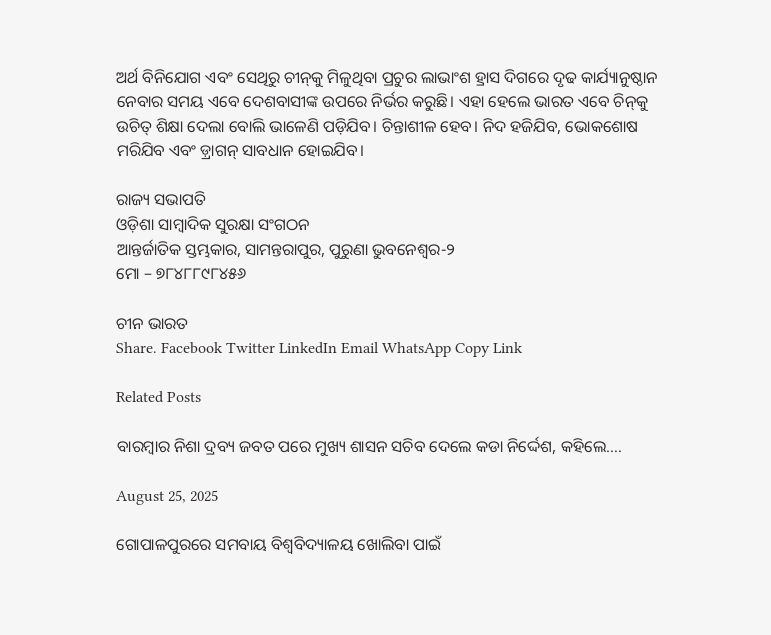ଅର୍ଥ ବିନିଯୋଗ ଏବଂ ସେଥିରୁ ଚୀନ୍‌କୁ ମିଳୁଥିବା ପ୍ରଚୁର ଲାଭାଂଶ ହ୍ରାସ ଦିଗରେ ଦୃଢ କାର୍ଯ୍ୟାନୁଷ୍ଠାନ ନେବାର ସମୟ ଏବେ ଦେଶବାସୀଙ୍କ ଉପରେ ନିର୍ଭର କରୁଛି। ଏହା ହେଲେ ଭାରତ ଏବେ ଚିନ୍‌କୁ ଉଚିତ୍ ଶିକ୍ଷା ଦେଲା ବୋଲି ଭାଳେଣି ପଡ଼ିଯିବ। ଚିନ୍ତାଶୀଳ ହେବ। ନିଦ ହଜିଯିବ, ଭୋକଶୋଷ ମରିଯିବ ଏବଂ ଡ଼୍ରାଗନ୍ ସାବଧାନ ହୋଇଯିବ।

ରାଜ୍ୟ ସଭାପତି
ଓଡ଼ିଶା ସାମ୍ବାଦିକ ସୁରକ୍ଷା ସଂଗଠନ
ଆନ୍ତର୍ଜାତିକ ସ୍ତମ୍ଭକାର, ସାମନ୍ତରାପୁର, ପୁରୁଣା ଭୁବନେଶ୍ୱର-୨
ମୋ – ୭୮୪୮୮୯୮୪୫୬

ଚୀନ ଭାରତ
Share. Facebook Twitter LinkedIn Email WhatsApp Copy Link

Related Posts

ବାରମ୍ବାର ନିଶା ଦ୍ରବ୍ୟ ଜବତ ପରେ ମୁଖ୍ୟ ଶାସନ ସଚିବ ଦେଲେ କଡା ନିର୍ଦ୍ଦେଶ, କହିଲେ….

August 25, 2025

ଗୋପାଳପୁରରେ ସମବାୟ ବିଶ୍ବବିଦ୍ୟାଳୟ ଖୋଲିବା ପାଇଁ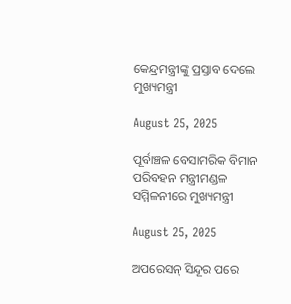କେନ୍ଦ୍ରମନ୍ତ୍ରୀଙ୍କୁ ପ୍ରସ୍ତାବ ଦେଲେ ମୁଖ୍ୟମନ୍ତ୍ରୀ

August 25, 2025

ପୂର୍ବାଞ୍ଚଳ ବେସାମରିକ ବିମାନ ପରିବହନ ମନ୍ତ୍ରୀମଣ୍ଡଳ ସମ୍ମିଳନୀରେ ମୁଖ୍ୟମନ୍ତ୍ରୀ

August 25, 2025

ଅପରେସନ୍ ସିନ୍ଦୂର ପରେ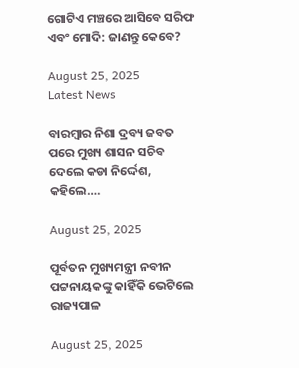ଗୋଟିଏ ମଞ୍ଚରେ ଆସିବେ ସରିଫ ଏବଂ ମୋଦି: ଜାଣନ୍ତୁ କେବେ?

August 25, 2025
Latest News

ବାରମ୍ବାର ନିଶା ଦ୍ରବ୍ୟ ଜବତ ପରେ ମୁଖ୍ୟ ଶାସନ ସଚିବ ଦେଲେ କଡା ନିର୍ଦ୍ଦେଶ, କହିଲେ….

August 25, 2025

ପୂର୍ବତନ ମୁଖ୍ୟମନ୍ତ୍ରୀ ନବୀନ ପଟ୍ଟନାୟକଙ୍କୁ କାହିଁକି ଭେଟିଲେ ରାଜ୍ୟପାଳ

August 25, 2025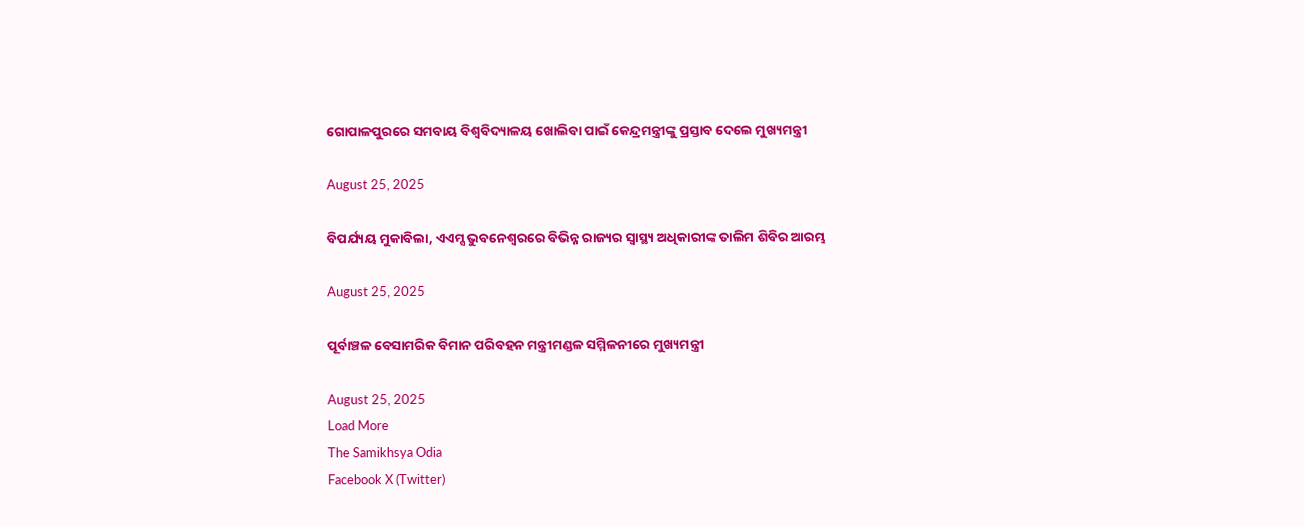ଗୋପାଳପୁରରେ ସମବାୟ ବିଶ୍ବବିଦ୍ୟାଳୟ ଖୋଲିବା ପାଇଁ କେନ୍ଦ୍ରମନ୍ତ୍ରୀଙ୍କୁ ପ୍ରସ୍ତାବ ଦେଲେ ମୁଖ୍ୟମନ୍ତ୍ରୀ

August 25, 2025

ବିପର୍ଯ୍ୟୟ ମୁକାବିଲା, ଏଏମ୍ସ ଭୁବନେଶ୍ବରରେ ବିଭିନ୍ନ ରାଜ୍ୟର ସ୍ୱାସ୍ଥ୍ୟ ଅଧିକାରୀଙ୍କ ତାଲିମ ଶିବିର ଆରମ୍ଭ

August 25, 2025

ପୂର୍ବାଞ୍ଚଳ ବେସାମରିକ ବିମାନ ପରିବହନ ମନ୍ତ୍ରୀମଣ୍ଡଳ ସମ୍ମିଳନୀରେ ମୁଖ୍ୟମନ୍ତ୍ରୀ

August 25, 2025
Load More
The Samikhsya Odia
Facebook X (Twitter)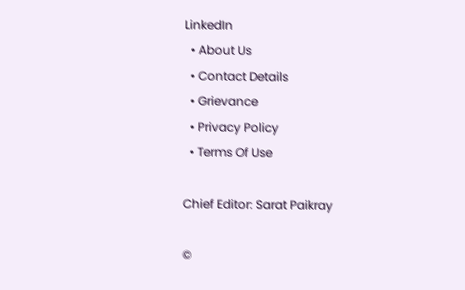LinkedIn
  • About Us
  • Contact Details
  • Grievance
  • Privacy Policy
  • Terms Of Use

Chief Editor: Sarat Paikray

©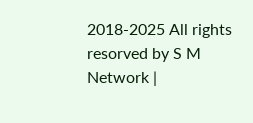2018-2025 All rights resorved by S M Network |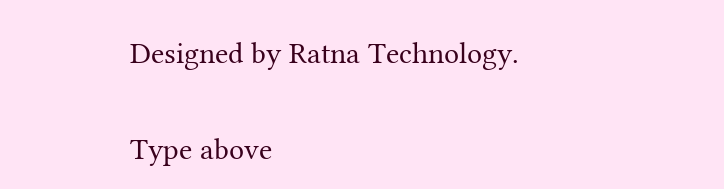Designed by Ratna Technology.

Type above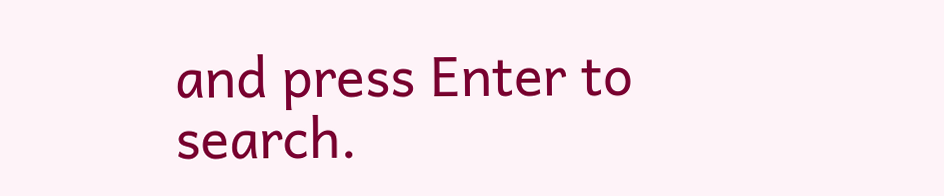and press Enter to search.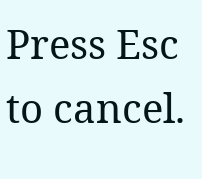Press Esc to cancel.